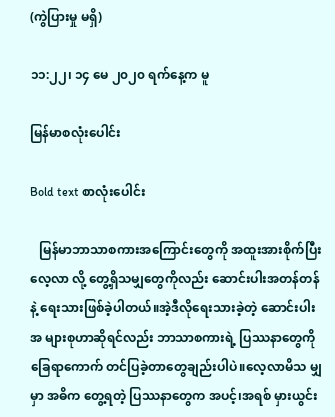(ကွဲပြားမှု မရှိ)

၁၁:၂၂၊ ၁၄ မေ ၂၀၂၀ ရက်နေ့က မူ

မြန်မာစလုံးပေါင်း

Bold text စာလုံးပေါင်း

   မြန်မာဘာသာစကားအကြောင်းတွေကို အထူးအားစိုက်ပြီး လေ့လာ လို့ တွေ့ရှိသမျှတွေကိုလည်း ဆောင်းပါးအတန်တန်နဲ့ ရေးသားဖြစ်ခဲ့ပါတယ်။အဲ့ဒီလိုရေးသားခဲ့တဲ့ ဆောင်းပါးအ များစုဟာဆိုရင်လည်း ဘာသာစကားရဲ့ ပြဿနာတွေကို ခြေရာကောက် တင်ပြခဲ့တာတွေချည်းပါပဲ။လေ့လာမိသ မျှမှာ အဓိက တွေ့ရတဲ့ ပြဿနာတွေက အပင့်၊အရစ် မှားယွင်း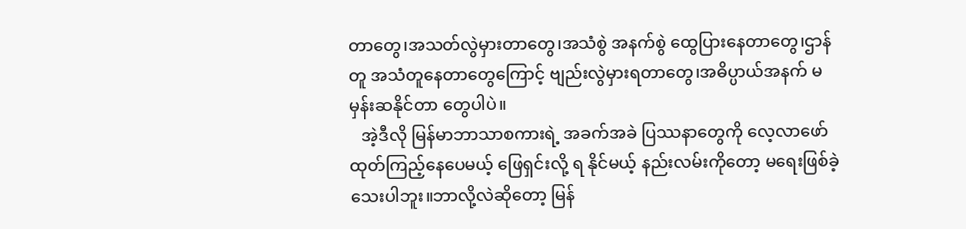တာတွေ၊အသတ်လွဲမှားတာတွေ၊အသံစွဲ အနက်စွဲ ထွေပြားနေတာတွေ၊ဌာန်တူ အသံတူနေတာတွေကြောင့် ဗျည်းလွဲမှားရတာတွေ၊အဓိပ္ပာယ်အနက် မမှန်းဆနိုင်တာ တွေပါပဲ။
   အဲ့ဒီလို မြန်မာဘာသာစကားရဲ့ အခက်အခဲ ပြဿနာတွေကို လေ့လာဖော်ထုတ်ကြည့်နေပေမယ့် ဖြေရှင်းလို့ ရ နိုင်မယ့် နည်းလမ်းကိုတော့ မရေးဖြစ်ခဲ့သေးပါဘူး။ဘာလို့လဲဆိုတော့ မြန်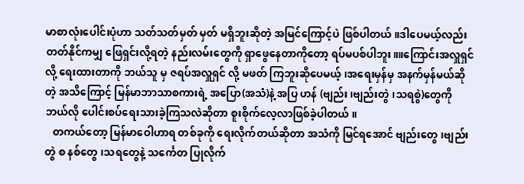မာစာလုံးပေါင်းပုံဟာ သတ်သတ်မှတ် မှတ် မရှိဘူးဆိုတဲ့ အမြင်ကြောင့်ပဲ ဖြစ်ပါတယ်။ဒါပေမယ့်လည်း တတ်နိုင်ကမျှ ဖြေရှင်းလို့ရတဲ့ နည်းလမ်းတွေကို ရှာဖွေနေတာကိုတော့ ရပ်မပစ်ပါဘူး။။ကြောင်းအလှူရှင်လို့ ရေးထားတာကို ဘယ်သူ မှ ဇရပ်အလှူရှင် လို့ မဖတ် ကြဘူးဆိုပေမယ့်၊အရေးမှန်မှ အနက်မှန်မယ်ဆိုတဲ့ အသိကြောင့် မြန်မာဘာသာစကားရဲ့ အပြော(အသံ)နဲ့ အပြ ဟန် (ဗျည်း၊ဗျည်းတွဲ၊သရစွဲ)တွေကို ဘယ်လို ပေါင်းစပ်ရေးသားခဲ့ကြသလဲဆိုတာ စူးစိုက်လေ့လာဖြစ်ခဲ့ပါတယ်။
   တကယ်တော့ မြန်မာဝေါဟာရ တစ်ခုကို ရေးလိုက်တယ်ဆိုတာ အသံကို မြင်ရအောင် ဗျည်းတွေ၊ဗျည်းတွဲ စ နစ်တွေ၊သရတွေနဲ့ သင်္ကေတ ပြုလိုက်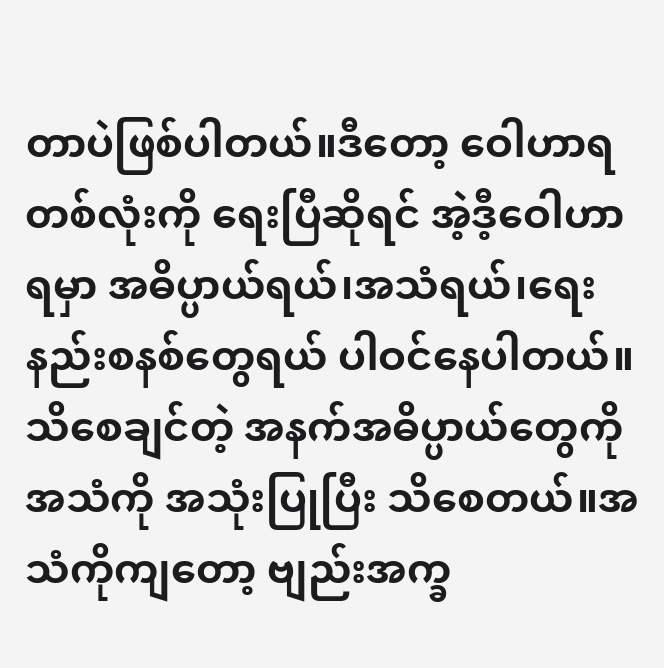တာပဲဖြစ်ပါတယ်။ဒီတော့ ဝေါဟာရတစ်လုံးကို ရေးပြီဆိုရင် အဲ့ဒီ့ဝေါဟာ ရမှာ အဓိပ္ပာယ်ရယ်၊အသံရယ်၊ရေးနည်းစနစ်တွေရယ် ပါဝင်နေပါတယ်။သိစေချင်တဲ့ အနက်အဓိပ္ပာယ်တွေကို အသံကို အသုံးပြုပြီး သိစေတယ်။အသံကိုကျတော့ ဗျည်းအက္ခ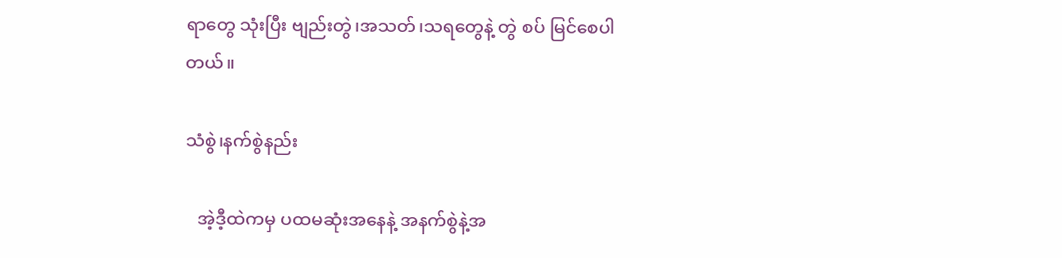ရာတွေ သုံးပြီး ဗျည်းတွဲ၊အသတ်၊သရတွေနဲ့ တွဲ စပ် မြင်စေပါတယ်။

သံစွဲ၊နက်စွဲနည်း

   အဲ့ဒီ့ထဲကမှ ပထမဆုံးအနေနဲ့ အနက်စွဲနဲ့အ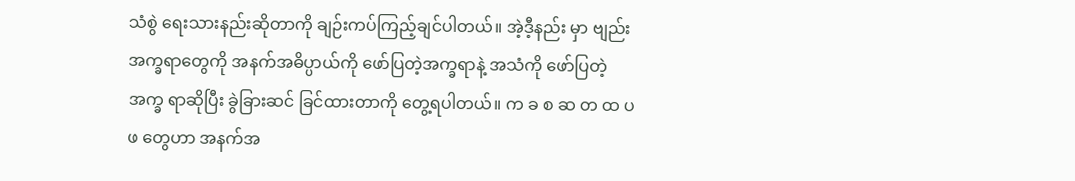သံစွဲ ရေးသားနည်းဆိုတာကို ချဉ်းကပ်ကြည့်ချင်ပါတယ်။ အဲ့ဒီ့နည်း မှာ ဗျည်းအက္ခရာတွေကို အနက်အဓိပ္ပာယ်ကို ဖော်ပြတဲ့အက္ခရာနဲ့ အသံကို ဖော်ပြတဲ့အက္ခ ရာဆိုပြီး ခွဲခြားဆင် ခြင်ထားတာကို တွေ့ရပါတယ်။ က ခ စ ဆ တ ထ ပ ဖ တွေဟာ အနက်အ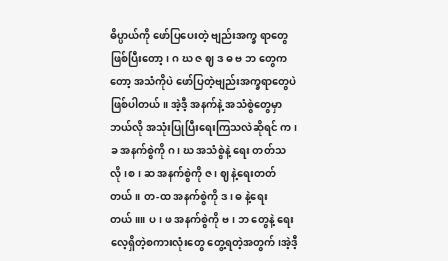ဓိပ္ပာယ်ကို ဖော်ပြပေးတဲ့ ဗျည်းအက္ခ ရာတွေ ဖြစ်ပြီးတော့၊ ဂ ဃ ဇ ဈ ဒ ဓ ဗ ဘ တွေကတော့ အသံကိုပဲ ဖော်ပြတဲ့ဗျည်းအက္ခရာတွေပဲ ဖြစ်ပါတယ်။ အဲ့ဒီ့ အနက်နဲ့ အသံစွဲတွေမှာ ဘယ်လို အသုံးပြုပြီးရေးကြသလဲဆိုရင် က ၊ခ အနက်စွဲကို ဂ၊ ဃ အသံစွဲနဲ့ ရေး တတ်သလို၊စ၊ ဆ အနက်စွဲကို ဇ၊ ဈ နဲ့ရေးတတ်တယ်။ တ-ထ အနက်စွဲကို ဒ၊ ဓ နဲ့ရေးတယ်။။ ပ၊ ဖ အနက်စွဲကို ဗ၊ ဘ တွေနဲ့ ရေးလေ့ရှိတဲ့စကားလုံးတွေ တွေ့ရတဲ့အတွက်၊အဲ့ဒီ့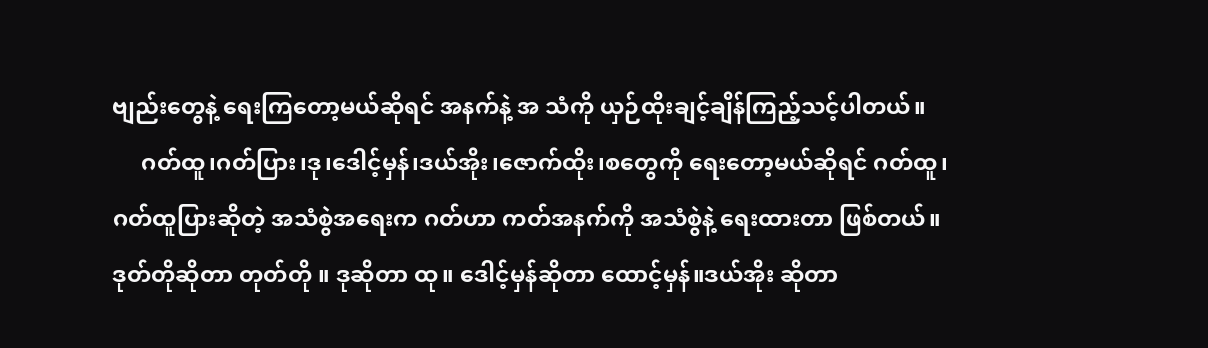ဗျည်းတွေနဲ့ ရေးကြတော့မယ်ဆိုရင် အနက်နဲ့ အ သံကို ယှဉ်ထိုးချင့်ချိန်ကြည့်သင့်ပါတယ်။
     ဂတ်ထူ၊ဂတ်ပြား၊ဒု၊ဒေါင့်မှန်၊ဒယ်အိုး၊ဇောက်ထိုး၊စတွေကို ရေးတော့မယ်ဆိုရင် ဂတ်ထူ၊ဂတ်ထူပြားဆိုတဲ့ အသံစွဲအရေးက ဂတ်ဟာ ကတ်အနက်ကို အသံစွဲနဲ့ ရေးထားတာ ဖြစ်တယ်။ ဒုတ်တိုဆိုတာ တုတ်တို ။ ဒုဆိုတာ ထု။ ဒေါင့်မှန်ဆိုတာ ထောင့်မှန်။ဒယ်အိုး ဆိုတာ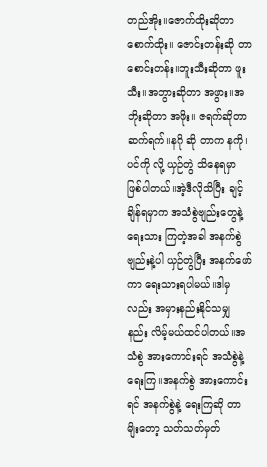တည်အိုး။ဇောက်ထိုးဆိုတာ စောက်ထိုး။ ဇောင်းတန်းဆို တာ စောင်းတန်း။ဘူးသီးဆိုတာ ဖူးသီး။အဘွားဆိုတာ အဖွား။အဘိုးဆိုတာ အဖိုး။ ဇရက်ဆိုတာ ဆက်ရက်။နဂို ဆို တာက နကို၊ပင်ကို လို့ ယှဉ်တွဲ သိနေရမှာ ဖြစ်ပါတယ်။အဲ့ဒီလိုသိပြီး ချင့်ချိန်ရမှာက အသံစွဲဗျည်းတွေနဲ့ရေးသား ကြတဲ့အခါ အနက်စွဲဗျည်းနဲ့ပါ ယှဉ်တွဲပြီး အနက်ဖော်ကာ ရေးသားရပါမယ်။ဒါမှလည်း အမှားနည်းနိုင်သမျှ နည်း လိမ့်မယ်ထင်ပါတယ်။အသံစွဲ အားကောင်းရင် အသံစွဲနဲ့ရေးကြ။အနက်စွဲ အားကောင်းရင် အနက်စွဲနဲ့ ရေးကြဆို တာမျိးတော့ သတ်သတ်မှတ်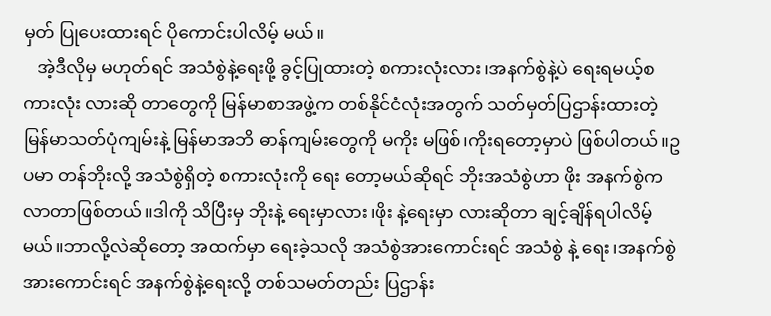မှတ် ပြုပေးထားရင် ပိုကောင်းပါလိမ့် မယ်။
   အဲ့ဒီလိုမှ မဟုတ်ရင် အသံစွဲနဲ့ရေးဖို့ ခွင့်ပြုထားတဲ့ စကားလုံးလား၊အနက်စွဲနဲ့ပဲ ရေးရမယ့်စကားလုံး လားဆို တာတွေကို မြန်မာစာအဖွဲ့က တစ်နိုင်ငံလုံးအတွက် သတ်မှတ်ပြဌာန်းထားတဲ့ မြန်မာသတ်ပုံကျမ်းနဲ့ မြန်မာအဘိ ဓာန်ကျမ်းတွေကို မကိုး မဖြစ်၊ကိုးရတော့မှာပဲ ဖြစ်ပါတယ်။ဥပမာ တန်ဘိုးလို့ အသံစွဲရှိတဲ့ စကားလုံးကို ရေး တော့မယ်ဆိုရင် ဘိုးအသံစွဲဟာ ဖိုး အနက်စွဲက လာတာဖြစ်တယ်။ဒါကို သိပြီးမှ ဘိုးနဲ့ ရေးမှာလား၊ဖိုး နဲ့ရေးမှာ လားဆိုတာ ချင့်ချိန်ရပါလိမ့်မယ်။ဘာလို့လဲဆိုတော့ အထက်မှာ ရေးခဲ့သလို အသံစွဲအားကောင်းရင် အသံစွဲ နဲ့ ရေး၊အနက်စွဲ အားကောင်းရင် အနက်စွဲနဲ့ရေးလို့ တစ်သမတ်တည်း ပြဌာန်း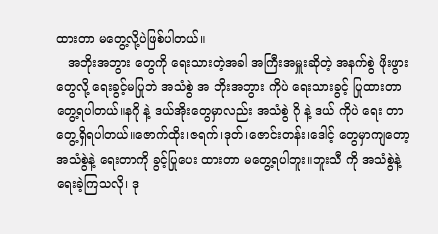ထားတာ မတွေ့လို့ပဲဖြစ်ပါတယ်။
   အဘိုးအဘွား တွေကို ရေးသားတဲ့အခါ အကြီးအမှူးဆိုတဲ့ အနက်စွဲ ဖိုးဖွား တွေလို့ ရေးခွင့်မပြုဘဲ အသံစွဲ အ ဘိုးအဘွား ကိုပဲ ရေးသားခွင့် ပြုထားတာ တွေ့ရပါတယ်။နဂို နဲ့ ဒယ်အိုးတွေမှာလည်း အသံစွဲ ဂို နဲ့ ဒယ် ကိုပဲ ရေး တာ တွေ့ရှိရပါတယ်။ဇောက်ထိုး၊ဇရက်၊ဒုတ်၊ဇောင်းတန်း၊ဒေါင့် တွေမှာကျတော့ အသံစွဲနဲ့ ရေးတာကို ခွင့်ပြုပေး ထားတာ မတွေ့ရပါဘူး။ဘူးသီ ကို အသံစွဲနဲ့ ရေးခဲ့ကြသလို၊ ဒု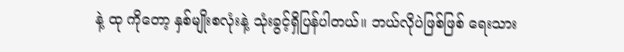နဲ့ ထု ကိုတော့ နှစ်မျိုးစလုံးနဲ့ သုံးခွင့်ရှိပြန်ပါတယ်။ ဘယ်လိုပဲဖြစ်ဖြစ် ရေးသား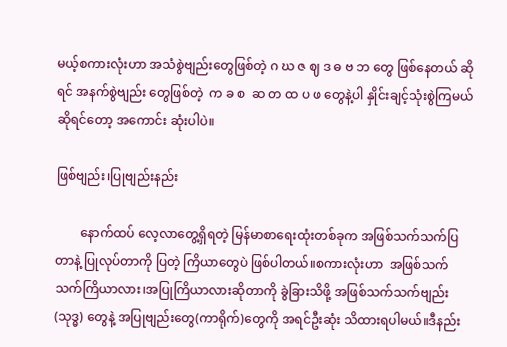မယ့်စကားလုံးဟာ အသံစွဲဗျည်းတွေဖြစ်တဲ့ ဂ ဃ ဇ ဈ ဒ ဓ ဗ ဘ တွေ ဖြစ်နေတယ် ဆိုရင် အနက်စွဲဗျည်း တွေဖြစ်တဲ့  က ခ စ  ဆ တ ထ ပ ဖ တွေနဲ့ပါ နှိုင်းချင့်သုံးစွဲကြမယ်ဆိုရင်တော့ အကောင်း ဆုံးပါပဲ။

ဖြစ်ဗျည်း၊ပြုဗျည်းနည်း

        နောက်ထပ် လေ့လာတွေ့ရှိရတဲ့ မြန်မာစာရေးထုံးတစ်ခုက အဖြစ်သက်သက်ပြတာနဲ့ ပြုလုပ်တာကို ပြတဲ့ ကြိယာတွေပဲ ဖြစ်ပါတယ်။စကားလုံးဟာ  အဖြစ်သက်သက်ကြိယာလား၊အပြုကြိယာလားဆိုတာကို ခွဲခြားသိဖို့ အဖြစ်သက်သက်ဗျည်း(သုဒ္ဓ) တွေနဲ့ အပြုဗျည်းတွေ(ကာရိုက်)တွေကို အရင်ဦးဆုံး သိထားရပါမယ်။ဒီနည်း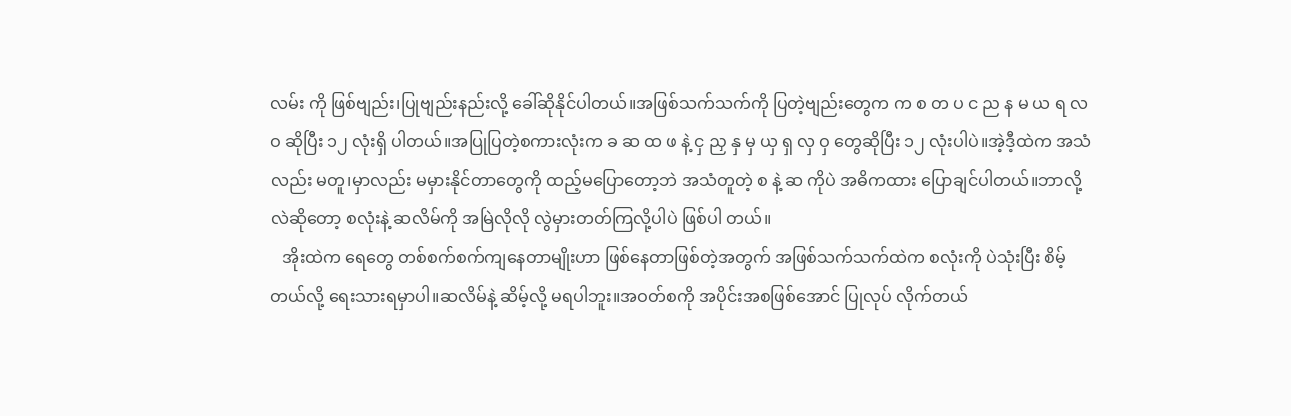လမ်း ကို ဖြစ်ဗျည်း၊ပြုဗျည်းနည်းလို့ ခေါ်ဆိုနိုင်ပါတယ်။အဖြစ်သက်သက်ကို ပြတဲ့ဗျည်းတွေက က စ တ ပ င ည န မ ယ ရ လ ဝ ဆိုပြီး ၁၂ လုံးရှိ ပါတယ်။အပြုပြတဲ့စကားလုံးက ခ ဆ ထ ဖ နဲ့ ငှ ညှ နှ မှ ယှ ရှ လှ ဝှ တွေဆိုပြီး ၁၂ လုံးပါပဲ။အဲ့ဒီ့ထဲက အသံလည်း မတူ၊မှာလည်း မမှားနိုင်တာတွေကို ထည့်မပြောတော့ဘဲ အသံတူတဲ့ စ နဲ့ ဆ ကိုပဲ အဓိကထား ပြောချင်ပါတယ်။ဘာလို့လဲဆိုတော့ စလုံးနဲ့ ဆလိမ်ကို အမြဲလိုလို လွဲမှားတတ်ကြလို့ပါပဲ ဖြစ်ပါ တယ်။
   အိုးထဲက ရေတွေ တစ်စက်စက်ကျနေတာမျိုးဟာ ဖြစ်နေတာဖြစ်တဲ့အတွက် အဖြစ်သက်သက်ထဲက စလုံးကို ပဲသုံးပြီး စိမ့် တယ်လို့ ရေးသားရမှာပါ။ဆလိမ်နဲ့ ဆိမ့်လို့ မရပါဘူး။အဝတ်စကို အပိုင်းအစဖြစ်အောင် ပြုလုပ် လိုက်တယ်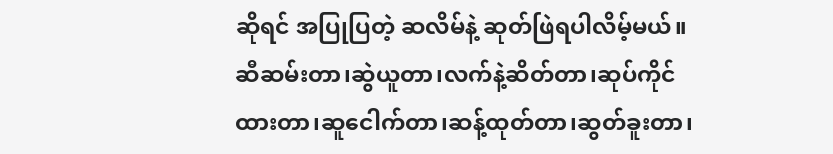ဆိုရင် အပြုပြတဲ့ ဆလိမ်နဲ့ ဆုတ်ဖြဲရပါလိမ့်မယ်။ဆီဆမ်းတာ၊ဆွဲယူတာ၊လက်နဲ့ဆိတ်တာ၊ဆုပ်ကိုင် ထားတာ၊ဆူငေါက်တာ၊ဆန့်ထုတ်တာ၊ဆွတ်ခူးတာ၊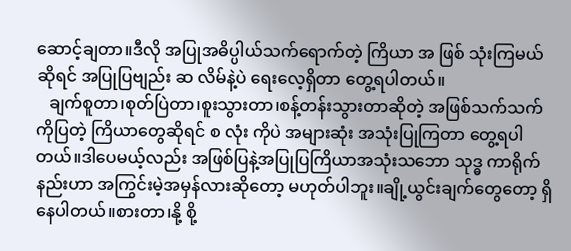ဆောင့်ချတာ။ဒီလို အပြုအဓိပ္ပါယ်သက်ရောက်တဲ့ ကြိယာ အ ဖြစ် သုံးကြမယ်ဆိုရင် အပြုပြဗျည်း ဆ လိမ်နဲ့ပဲ ရေးလေ့ရှိတာ တွေ့ရပါတယ်။
   ချက်စူတာ၊စုတ်ပြဲတာ၊စူးသွားတာ၊စန့်တန်းသွားတာဆိုတဲ့ အဖြစ်သက်သက်ကိုပြတဲ့ ကြိယာတွေဆိုရင် စ လုံး ကိုပဲ အများဆုံး အသုံးပြုကြတာ တွေ့ရပါတယ်။ဒါပေမယ့်လည်း အဖြစ်ပြနဲ့အပြုပြကြိယာအသုံးသဘော သုဒ္ဓ ကာရိုက်နည်းဟာ အကြွင်းမဲ့အမှန်လားဆိုတော့ မဟုတ်ပါဘူး။ချို့ယွင်းချက်တွေတော့ ရှိနေပါတယ်။စားတာ၊နို့ စို့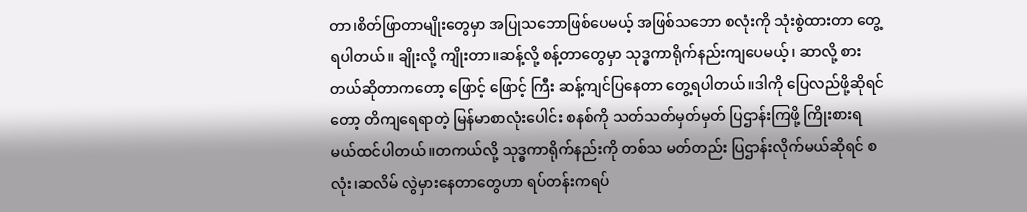တာ၊စိတ်ဖြာတာမျိုးတွေမှာ အပြုသဘောဖြစ်ပေမယ့် အဖြစ်သဘော စလုံးကို သုံးစွဲထားတာ တွေ့ရပါတယ်။ ချိုးလို့ ကျိုးတာ။ဆန့်လို့ စန့်တာတွေမှာ သုဒ္ဓကာရိုက်နည်းကျပေမယ့်၊ ဆာလို့ စားတယ်ဆိုတာကတော့ ဖြောင့် ဖြောင့် ကြီး ဆန့်ကျင်ပြနေတာ တွေ့ရပါတယ်။ဒါကို ပြေလည်ဖို့ဆိုရင်တော့ တိကျရေရာတဲ့ မြန်မာစာလုံးပေါင်း စနစ်ကို သတ်သတ်မှတ်မှတ် ပြဌာန်းကြဖို့ ကြိုးစားရမယ်ထင်ပါတယ်။တကယ်လို့ သုဒ္ဓကာရိုက်နည်းကို တစ်သ မတ်တည်း ပြဌာန်းလိုက်မယ်ဆိုရင် စလုံး၊ဆလိမ် လွဲမှားနေတာတွေဟာ ရပ်တန်းကရပ်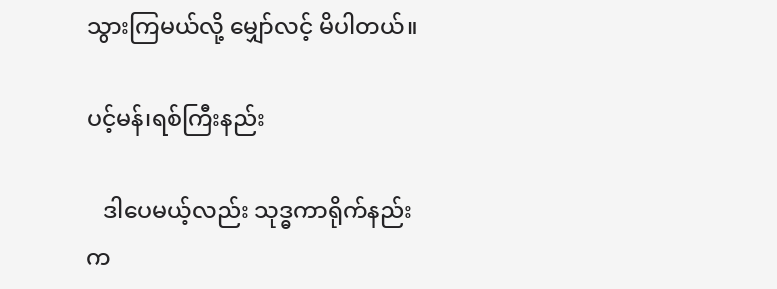သွားကြမယ်လို့ မျှော်လင့် မိပါတယ်။

ပင့်မန်၊ရစ်ကြီးနည်း

   ဒါပေမယ့်လည်း သုဒ္ဓကာရိုက်နည်းက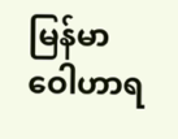မြန်မာဝေါဟာရ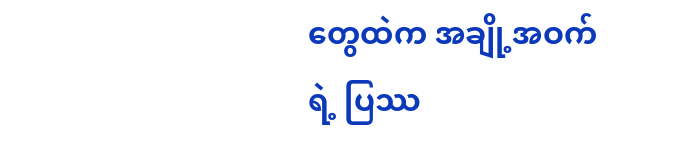တွေထဲက အချို့အဝက်ရဲ့ ပြဿ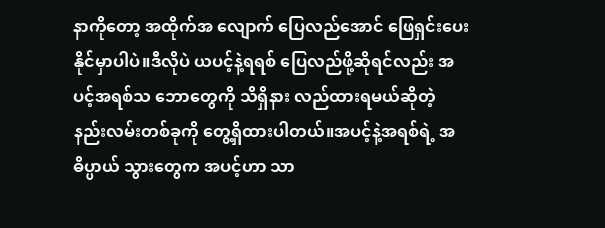နာကိုတော့ အထိုက်အ လျောက် ပြေလည်အောင် ဖြေရှင်းပေးနိုင်မှာပါပဲ။ဒီလိုပဲ ယပင့်နဲ့ရရစ် ပြေလည်ဖို့ဆိုရင်လည်း အပင့်အရစ်သ ဘောတွေကို သိရှိနား လည်ထားရမယ်ဆိုတဲ့ နည်းလမ်းတစ်ခုကို တွေ့ရှိထားပါတယ်။အပင့်နဲ့အရစ်ရဲ့ အဓိပ္ပာယ် သွားတွေက အပင့်ဟာ သာ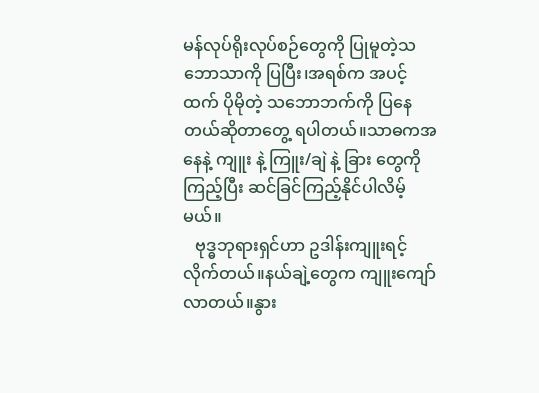မန်လုပ်ရိုးလုပ်စဉ်တွေကို ပြုမူတဲ့သဘောသာကို ပြပြီး၊အရစ်က အပင့်ထက် ပိုမိုတဲ့ သဘောဘက်ကို ပြနေတယ်ဆိုတာတွေ့ ရပါတယ်။သာဓကအနေနဲ့ ကျူး နဲ့ ကြူး/ချဲ နဲ့ ခြား တွေကို ကြည့်ပြီး ဆင်ခြင်ကြည့်နိုင်ပါလိမ့်မယ်။
   ဗုဒ္ဓဘုရားရှင်ဟာ ဥဒါန်းကျူးရင့်လိုက်တယ်။နယ်ချဲ့တွေက ကျူးကျော်လာတယ်။နွား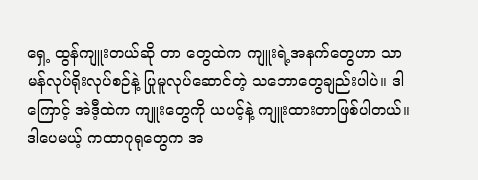ရှေ့ ထွန်ကျူးတယ်ဆို တာ တွေထဲက ကျူးရဲ့အနက်တွေဟာ သာမန်လုပ်ရိုးလုပ်စဉ်နဲ့ ပြုမူလုပ်ဆောင်တဲ့ သဘောတွေချည်းပါပဲ။ ဒါ ကြောင့် အဲဒီ့ထဲက ကျူးတွေကို ယပင့်နဲ့ ကျူးထားတာဖြစ်ပါတယ်။ဒါပေမယ့် ကထာဂုရုတွေက အ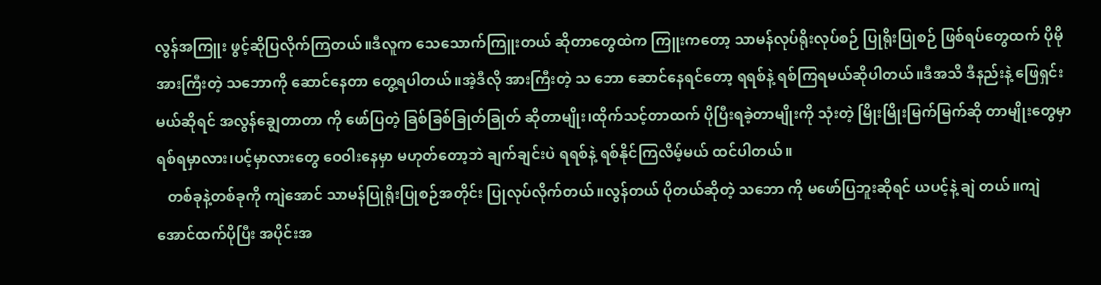လွန်အကြူး ဖွင့်ဆိုပြလိုက်ကြတယ်။ဒီလူက သေသောက်ကြူးတယ် ဆိုတာတွေထဲက ကြူးကတော့ သာမန်လုပ်ရိုးလုပ်စဉ် ပြုရိုးပြုစဉ် ဖြစ်ရပ်တွေထက် ပိုမိုအားကြီးတဲ့ သဘောကို ဆောင်နေတာ တွေ့ရပါတယ်။အဲ့ဒီလို အားကြီးတဲ့ သ ဘော ဆောင်နေရင်တော့ ရရစ်နဲ့ ရစ်ကြရမယ်ဆိုပါတယ်။ဒီအသိ ဒီနည်းနဲ့ ဖြေရှင်းမယ်ဆိုရင် အလွန်ချွေတာတာ ကို ဖော်ပြတဲ့ ခြစ်ခြစ်ခြုတ်ခြုတ် ဆိုတာမျိုး၊ထိုက်သင့်တာထက် ပိုပြီးရခဲ့တာမျိုးကို သုံးတဲ့ မြိုးမြိုးမြက်မြက်ဆို တာမျိုးတွေမှာ ရစ်ရမှာလား၊ပင့်မှာလားတွေ ဝေဝါးနေမှာ မဟုတ်တော့ဘဲ ချက်ချင်းပဲ ရရစ်နဲ့ ရစ်နိုင်ကြလိမ့်မယ် ထင်ပါတယ်။
   တစ်ခုနဲ့တစ်ခုကို ကျဲအောင် သာမန်ပြုရိုးပြုစဉ်အတိုင်း ပြုလုပ်လိုက်တယ်။လွန်တယ် ပိုတယ်ဆိုတဲ့ သဘော ကို မဖော်ပြဘူးဆိုရင် ယပင့်နဲ့ ချဲ တယ်။ကျဲအောင်ထက်ပိုပြီး အပိုင်းအ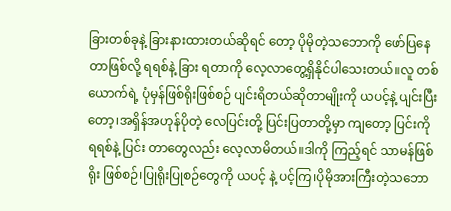ခြားတစ်ခုနဲ့ ခြားနားထားတယ်ဆိုရင် တော့ ပိုမိုတဲ့သဘောကို ဖော်ပြနေတာဖြစ်လို့ ရရစ်နဲ့ ခြား ရတာကို လေ့လာတွေ့ရှိနိုင်ပါသေးတယ်။လူ တစ် ယောက်ရဲ့ ပုံမှန်ဖြစ်ရိုးဖြစ်စဉ် ပျင်းရိတယ်ဆိုတာမျိုးကို ယပင့်နဲ့ ပျင်းပြီးတော့၊အရှိန်အဟုန်ပိုတဲ့ လေပြင်းတို့ ပြင်းပြတာတို့မှာ ကျတော့ ပြင်းကို ရရစ်နဲ့ ပြင်း တာတွေလည်း လေ့လာမိတယ်။ဒါကို ကြည့်ရင် သာမန်ဖြစ်ရိုး ဖြစ်စဉ်၊ပြုရိုးပြုစဉ်တွေကို ယပင့် နဲ့ ပင့်ကြ၊ပိုမိုအားကြီးတဲ့သဘော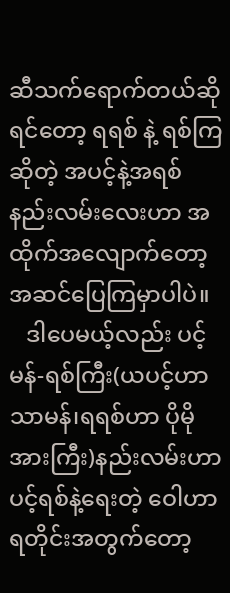ဆီသက်ရောက်တယ်ဆိုရင်တော့ ရရစ် နဲ့ ရစ်ကြဆိုတဲ့ အပင့်နဲ့အရစ် နည်းလမ်းလေးဟာ အထိုက်အလျောက်တော့ အဆင်ပြေကြမှာပါပဲ။
   ဒါပေမယ့်လည်း ပင့်မန်-ရစ်ကြီး(ယပင့်ဟာ သာမန်၊ရရစ်ဟာ ပိုမိုအားကြီး)နည်းလမ်းဟာ ပင့်ရစ်နဲ့ရေးတဲ့ ဝေါဟာရတိုင်းအတွက်တော့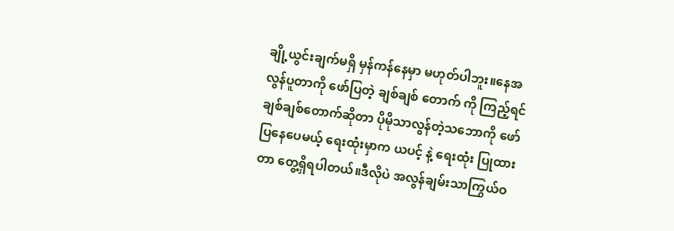ချို့ယွင်းချက်မရှိ မှန်ကန်နေမှာ မဟုတ်ပါဘူး။နေအလွန်ပူတာကို ဖော်ပြတဲ့ ချစ်ချစ် တောက် ကို ကြည့်ရင် ချစ်ချစ်တောက်ဆိုတာ ပိုမိုသာလွန်တဲ့သဘောကို ဖော်ပြနေပေမယ့် ရေးထုံးမှာက ယပင့် နဲ့ ရေးထုံး ပြုထားတာ တွေ့ရှိရပါတယ်။ဒီလိုပဲ အလွန်ချမ်းသာကြွယ်ဝ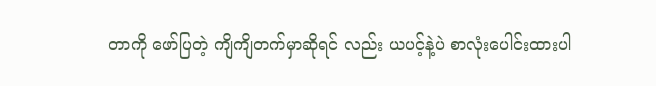တာကို ဖော်ပြတဲ့ ကျိကျိတက်မှာဆိုရင် လည်း ယပင့်နဲ့ပဲ စာလုံးပေါင်းထားပါ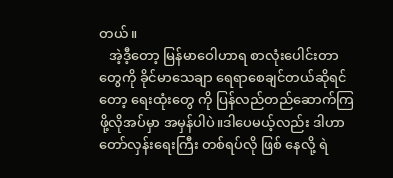တယ်။
   အဲ့ဒီ့တော့ မြန်မာဝေါဟာရ စာလုံးပေါင်းတာတွေကို ခိုင်မာသေချာ ရေရာစေချင်တယ်ဆိုရင်တော့ ရေးထုံးတွေ ကို ပြန်လည်တည်ဆောက်ကြဖို့လိုအပ်မှာ အမှန်ပါပဲ။ဒါပေမယ့်လည်း ဒါဟာ တော်လှန်းရေးကြီး တစ်ရပ်လို ဖြစ် နေလို့ ရဲ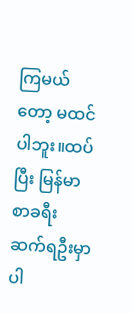ကြမယ်တော့ မထင်ပါဘူး။ထပ်ပြီး မြန်မာစာခရီး ဆက်ရဦးမှာပါ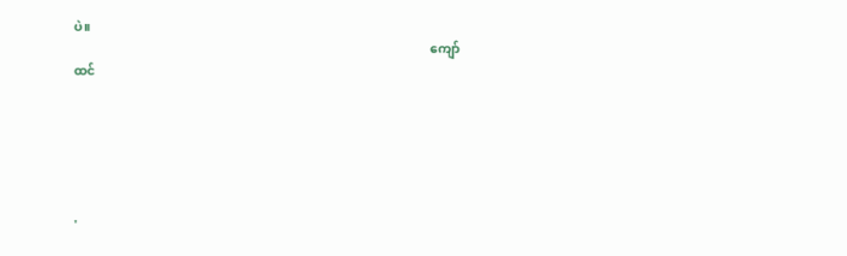ပဲ။
                                                                                                                  ကျော်ထင်






'